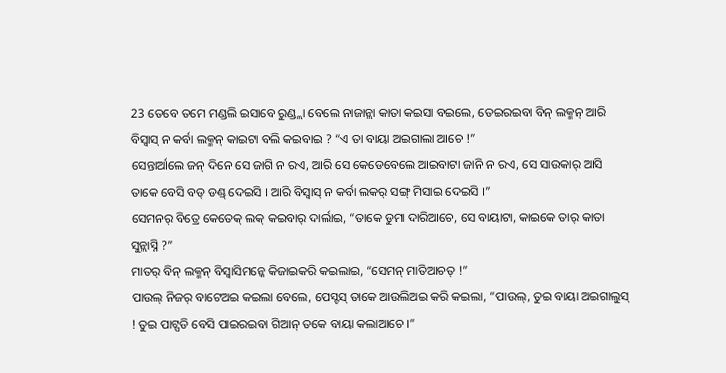23 ତେବେ ତମେ ମଣ୍ଡଲି ଇସାବେ ରୁଣ୍ଡ୍ଲା ବେଲେ ନାଜାନ୍ଲା କାତା କଇସା ବଇଲେ, ତେଇରଇବା ବିନ୍ ଲକ୍ମନ୍ ଆରି ବିସ୍ବାସ୍ ନ କର୍ବା ଲକ୍ମନ୍ କାଇଟା ବଲି କଇବାଇ ? “ଏ ତା ବାୟା ଅଇଗାଲା ଆଚେ !”
ସେନ୍ତାର୍ଆଲେ ଜନ୍ ଦିନେ ସେ ଜାଗି ନ ରଏ, ଆରି ସେ କେଡେବେଲେ ଆଇବାଟା ଜାନି ନ ରଏ, ସେ ସାଉକାର୍ ଆସି ତାକେ ବେସି ବଡ୍ ଡଣ୍ଡ୍ ଦେଇସି । ଆରି ବିସ୍ବାସ୍ ନ କର୍ବା ଲକର୍ ସଙ୍ଗ୍ ମିସାଇ ଦେଇସି ।”
ସେମନର୍ ବିତ୍ରେ କେତେକ୍ ଲକ୍ କଇବାର୍ ଦାର୍ଲାଇ, “ତାକେ ଡୁମା ଦାରିଆଚେ, ସେ ବାୟାଟା, କାଇକେ ତାର୍ କାତା ସୁନ୍ଲାସ୍ନି ?”
ମାତର୍ ବିନ୍ ଲକ୍ମନ୍ ବିସ୍ବାସିମନ୍କେ କିଜାଇକରି କଇଲାଇ, “ସେମନ୍ ମାତିଆଚତ୍ !”
ପାଉଲ୍ ନିଜର୍ ବାଟେଅଇ କଇଲା ବେଲେ, ପେସ୍ଟସ୍ ତାକେ ଆଉଲିଅଇ କରି କଇଲା, “ପାଉଲ୍, ତୁଇ ବାୟା ଅଇଗାଲୁସ୍ ! ତୁଇ ପାଟ୍ପଡି ବେସି ପାଇରଇବା ଗିଆନ୍ ତକେ ବାୟା କଲାଆଚେ ।”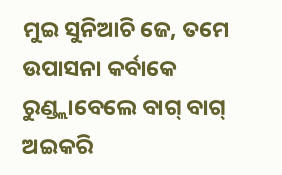ମୁଇ ସୁନିଆଚି ଜେ, ତମେ ଉପାସନା କର୍ବାକେ ରୁଣ୍ଡ୍ଲାବେଲେ ବାଗ୍ ବାଗ୍ ଅଇକରି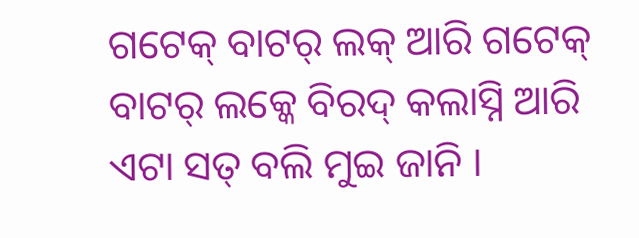ଗଟେକ୍ ବାଟର୍ ଲକ୍ ଆରି ଗଟେକ୍ ବାଟର୍ ଲକ୍କେ ବିରଦ୍ କଲାସ୍ନି ଆରି ଏଟା ସତ୍ ବଲି ମୁଇ ଜାନି ।